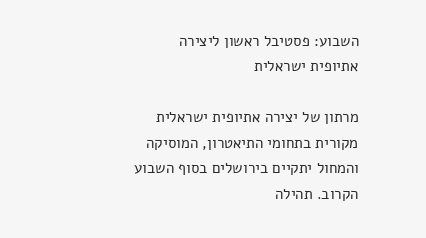השבוע: פסטיבל ראשון ליצירה אתיופית ישראלית

מרתון של יצירה אתיופית ישראלית מקורית בתחומי התיאטרון, המוסיקה והמחול יתקיים בירושלים בסוף השבוע הקרוב. תהילה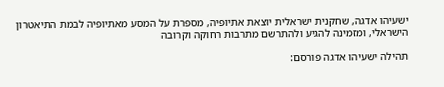ישעיהו אדגה, שחקנית ישראלית יוצאת אתיופיה, מספרת על המסע מאתיופיה לבמת התיאטרון הישראלי, ומזמינה להגיע ולהתרשם מתרבות רחוקה וקרובה

תהילה ישעיהו אדגה פורסם: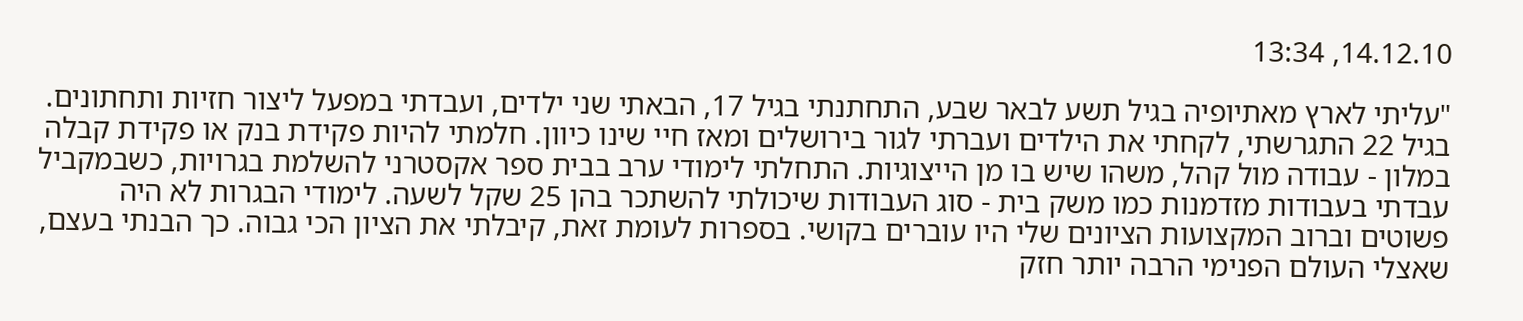14.12.10, 13:34

"עליתי לארץ מאתיופיה בגיל תשע לבאר שבע, התחתנתי בגיל 17, הבאתי שני ילדים, ועבדתי במפעל ליצור חזיות ותחתונים. בגיל 22 התגרשתי, לקחתי את הילדים ועברתי לגור בירושלים ומאז חיי שינו כיוון. חלמתי להיות פקידת בנק או פקידת קבלה במלון - עבודה מול קהל, משהו שיש בו מן הייצוגיות. התחלתי לימודי ערב בבית ספר אקסטרני להשלמת בגרויות, כשבמקביל עבדתי בעבודות מזדמנות כמו משק בית - סוג העבודות שיכולתי להשתכר בהן 25 שקל לשעה. לימודי הבגרות לא היה פשוטים וברוב המקצועות הציונים שלי היו עוברים בקושי. בספרות לעומת זאת, קיבלתי את הציון הכי גבוה. כך הבנתי בעצם, שאצלי העולם הפנימי הרבה יותר חזק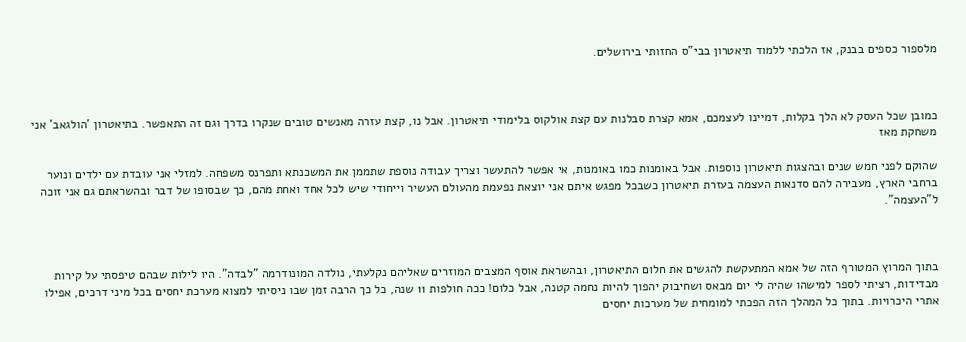מלספור כספים בבנק, אז הלכתי ללמוד תיאטרון בבי"ס החזותי בירושלים.



כמובן שכל העסק לא הלך בקלות, דמיינו לעצמכם, אמא קצרת סבלנות עם קצת אולקוס בלימודי תיאטרון. אבל נו, קצת עזרה מאנשים טובים שנקרו בדרך וגם זה התאפשר. בתיאטרון 'הולגאב' אני משחקת מאז

שהוקם לפני חמש שנים ובהצגות תיאטרון נוספות. אבל באומנות כמו באומנות, אי אפשר להתעשר וצריך עבודה נוספת שתממן את המשכנתא ותפרנס משפחה. למזלי אני עובדת עם ילדים ונוער ברחבי הארץ, מעבירה להם סדנאות העצמה בעזרת תיאטרון כשבכל מפגש איתם אני יוצאת נפעמת מהעולם העשיר וייחודי שיש לכל אחד ואחת מהם, כך שבסופו של דבר ובהשראתם גם אני זוכה ל"העצמה".



בתוך המרוץ המטורף הזה של אמא המתעקשת להגשים את חלום התיאטרון, ובהשראת אוסף המצבים המוזרים שאליהם נקלעתי, נולדה המונודרמה "לבדה". היו לילות שבהם טיפסתי על קירות מבדידות, רציתי לספר למישהו שהיה לי יום מבאס ושחיבוק יהפוך להיות נחמה קטנה, אבל כלום! ככה חולפות 11 שנה, כל כך הרבה זמן שבו ניסיתי למצוא מערכת יחסים בכל מיני דרכים, אפילו אתרי היכרויות. בתוך כל המהלך הזה הפכתי למומחית של מערכות יחסים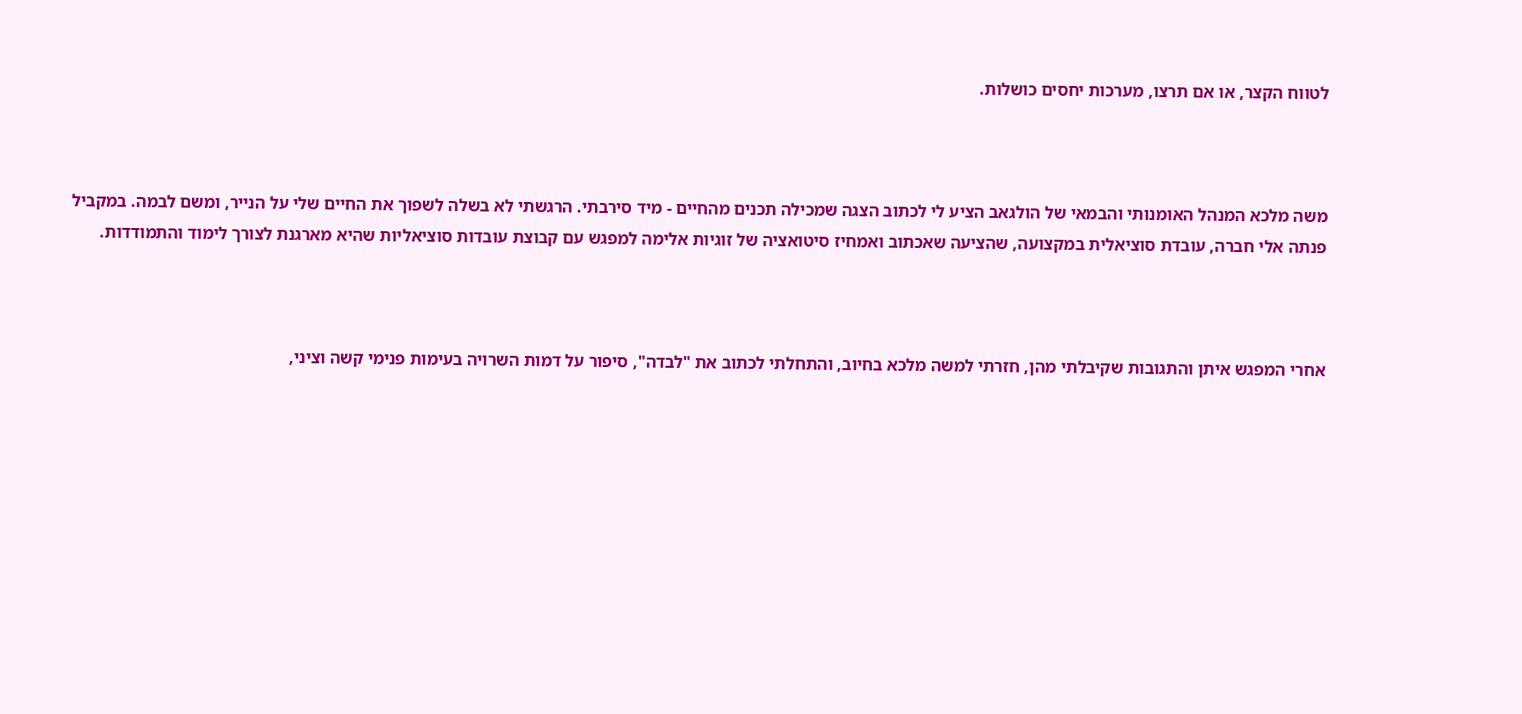לטווח הקצר, או אם תרצו, מערכות יחסים כושלות.



משה מלכא המנהל האומנותי והבמאי של הולגאב הציע לי לכתוב הצגה שמכילה תכנים מהחיים - מיד סירבתי. הרגשתי לא בשלה לשפוך את החיים שלי על הנייר, ומשם לבמה. במקביל פנתה אלי חברה, עובדת סוציאלית במקצועה, שהציעה שאכתוב ואמחיז סיטואציה של זוגיות אלימה למפגש עם קבוצת עובדות סוציאליות שהיא מארגנת לצורך לימוד והתמודדות.



אחרי המפגש איתן והתגובות שקיבלתי מהן, חזרתי למשה מלכא בחיוב, והתחלתי לכתוב את "לבדה", סיפור על דמות השרויה בעימות פנימי קשה וציני,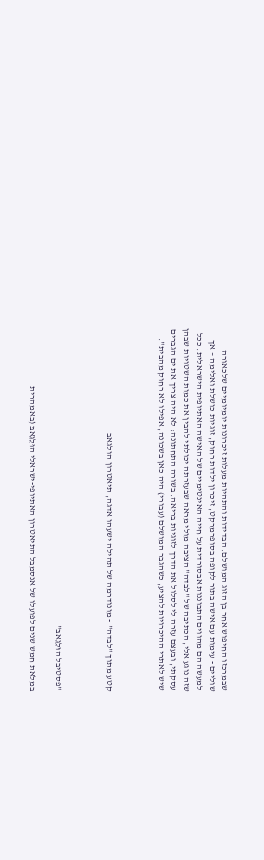שבמרכזו החיפוש אחר בן הזוג המושלם. הבדידות והתהיות מעלות זיכרונות יומיומיים שלכאורה שוליים - עימות עם אישה בתור לקופה בסופרמרקט, זיכרון ילדות רחוק, זוגיות כושלת ואלימה – אך למעשה הם מהווים התבוננות אבסורדית על חייה האינטימיים של האישה האתיופית הישראלית. ככל שזה נוגע אלי, הכתיבה של "לבדה" הציבה מולי מראה שבעזרתה יכולתי להבין את כמות השטויות שבהן עסקתי, ובעצם עזרה לי לסלול את הדרך לזוגיות בריאה. בשורה התחתונה: לא היה צריך את ים הגברים שיש לאתרי ההיכרויות להציע, כשהגבר המושלם (עבורי) היה כאן בשכונה, אפילו לא רחוק מהבית".



קטע מתוך "לבדה" - מונודרמה של תהילה ישעהו אדגה, תיאטרון הולגאב



"פסטיבל הוּלֵגֵאבּ"

במלאת חמש שנים לפועלו של אנסמבל התיאטרון האתיופי-ישראלי הוּלֵגֵאבּ (באמהרית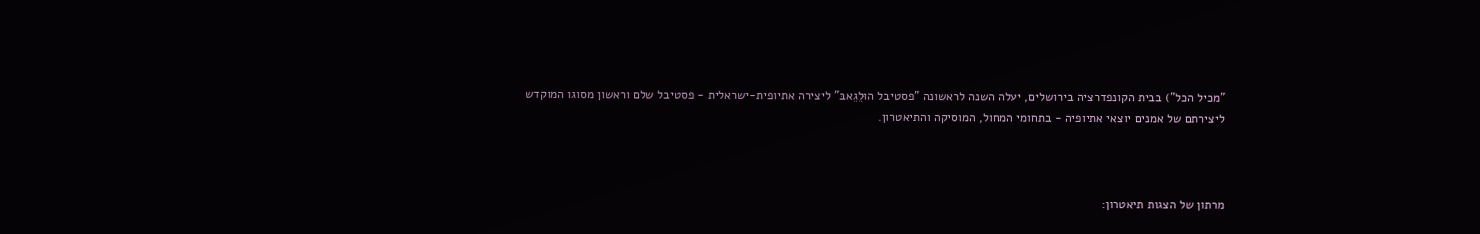"מכיל הכל") בבית הקונפדרציה בירושלים, יעלה השנה לראשונה "פסטיבל הוּלֵגֵאבּ" ליצירה אתיופית-ישראלית - פסטיבל שלם וראשון מסוגו המוקדש ליצירתם של אמנים יוצאי אתיופיה - בתחומי המחול, המוסיקה והתיאטרון.



מרתון של הצגות תיאטרון: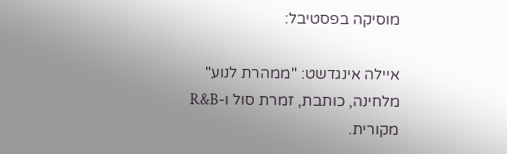מוסיקה בפסטיבל:

איילה אינגדשט: "ממהרת לנוע" מלחינה, כותבת, זמרת סול ו-R&B מקורית.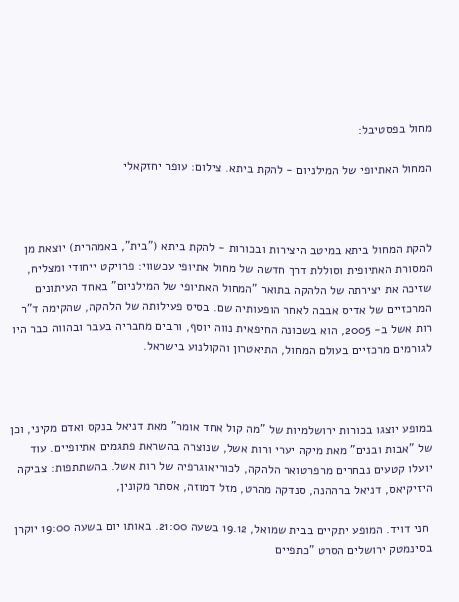מחול בפסטיבל:

המחול האתיופי של המילניום - להקת ביתא. צילום: עופר יחזקאלי



להקת המחול ביתא במיטב היצירות ובכורות - להקת ביתא ("בית", באמהרית) יוצאת מן המסורת האתיופית וסוללת דרך חדשה של מחול אתיופי עכשווי: פרויקט ייחודי ומצליח, שזיכה את יצירתה של הלהקה בתואר "המחול האתיופי של המילניום" באחד העיתונים המרכזיים של אדיס אבבה לאחר הופעותיה שם. בסיס פעילותה של הלהקה, שהקימה ד"ר רות אשל ב- 2005, הוא בשכונה החיפאית נווה יוסף, ורבים מחבריה בעבר ובהווה כבר היו לגורמים מרכזיים בעולם המחול, התיאטרון והקולנוע בישראל.



במופע יוצגו בכורות ירושלמיות של "מה קול אחד אומר" מאת דניאל בנקס ואדם מקיני, וכן של "אבות ובנים" מאת מיקה יערי ורות אשל, שנוצרה בהשראת פתגמים אתיופיים. עוד יועלו קטעים נבחרים מרפרטואר הלהקה, לכוריאוגרפיה של רות אשל. בהשתתפות: צביקה היזיקיאס, דניאל ברההנה, סנדקה מהרט, מזל דמוזה, אסתר מקונין,

 חני דויד. המופע יתקיים בבית שמואל, 19.12 בשעה 21:00. באותו יום בשעה 19:00 יוקרן בסינמטק ירושלים הסרט "כתפיים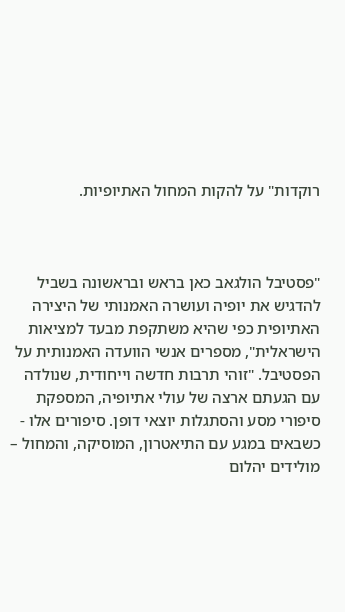רוקדות" על להקות המחול האתיופיות.



"פסטיבל הולגאב כאן בראש ובראשונה בשביל להדגיש את יופיה ועושרה האמנותי של היצירה האתיופית כפי שהיא משתקפת מבעד למציאות הישראלית", מספרים אנשי הוועדה האמנותית על הפסטיבל. "זוהי תרבות חדשה וייחודית, שנולדה עם הגעתם ארצה של עולי אתיופיה, המספקת סיפורי מסע והסתגלות יוצאי דופן. סיפורים אלו - כשבאים במגע עם התיאטרון, המוסיקה, והמחול – מולידים יהלום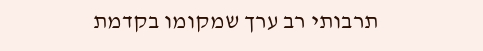תרבותי רב ערך שמקומו בקדמת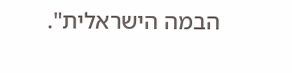הבמה הישראלית".